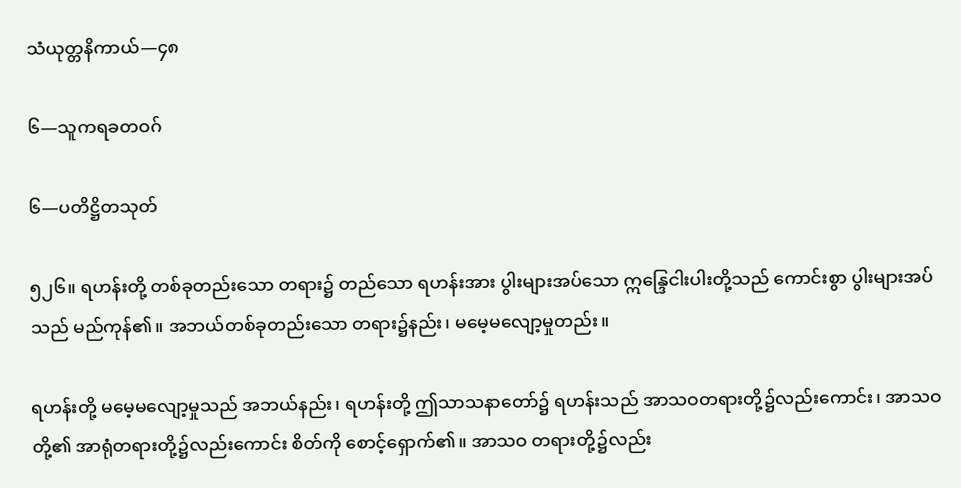သံယုတ္တနိကာယ်—၄၈

၆—သူကရခတဝဂ်

၆—ပတိဋ္ဌိတသုတ်

၅၂၆။ ရဟန်းတို့ တစ်ခုတည်းသော တရား၌ တည်သော ရဟန်းအား ပွါးများအပ်သော ဣန္ဒြေငါးပါးတို့သည် ကောင်းစွာ ပွါးများအပ်သည် မည်ကုန်၏။ အဘယ်တစ်ခုတည်းသော တရား၌နည်း၊ မမေ့မလျော့မှုတည်း။

ရဟန်းတို့ မမေ့မလျော့မှုသည် အဘယ်နည်း၊ ရဟန်းတို့ ဤသာသနာတော်၌ ရဟန်းသည် အာသဝတရားတို့၌လည်းကောင်း၊ အာသဝတို့၏ အာရုံတရားတို့၌လည်းကောင်း စိတ်ကို စောင့်ရှောက်၏။ အာသဝ တရားတို့၌လည်း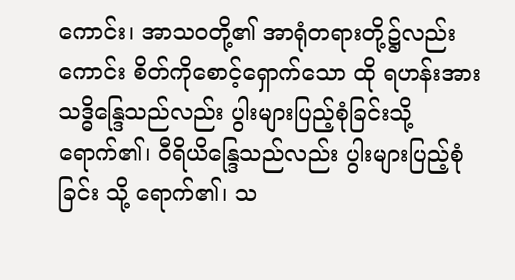ကောင်း၊ အာသဝတို့၏ အာရုံတရားတို့၌လည်းကောင်း စိတ်ကိုစောင့်ရှောက်သော ထို ရဟန်းအား သဒ္ဓိန္ဒြေသည်လည်း ပွါးများပြည့်စုံခြင်းသို့ ရောက်၏၊ ဝီရိယိန္ဒြေသည်လည်း ပွါးများပြည့်စုံခြင်း သို့ ရောက်၏၊ သ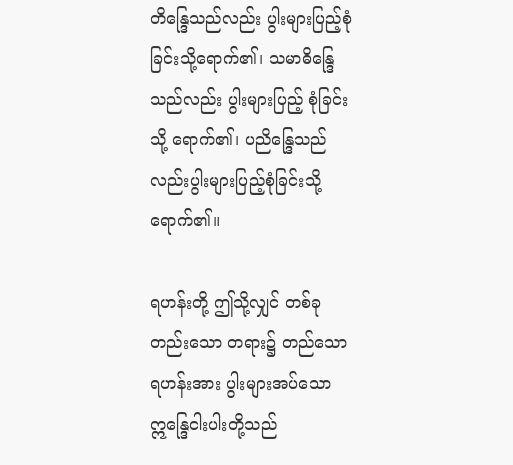တိန္ဒြေသည်လည်း ပွါးများပြည့်စုံခြင်းသို့ရောက်၏၊ သမာဓိန္ဒြေသည်လည်း ပွါးများပြည့် စုံခြင်းသို့ ရောက်၏၊ ပညိန္ဒြေသည်လည်းပွါးများပြည့်စုံခြင်းသို့ ရောက်၏။

ရဟန်းတို့ ဤသို့လျှင် တစ်ခုတည်းသော တရား၌ တည်သော ရဟန်းအား ပွါးများအပ်သောဣန္ဒြေငါးပါးတို့သည်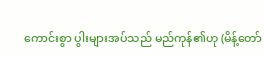ကောင်းစွာ ပွါးများအပ်သည် မည်ကုန်၏ဟု (မိန့်တော်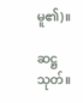မူ၏)။

ဆဋ္ဌသုတ်။